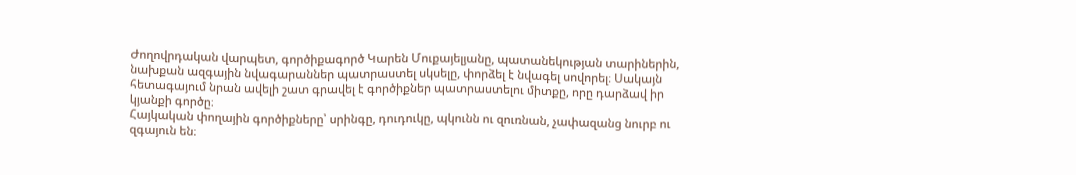Ժողովրդական վարպետ, գործիքագործ Կարեն Մուքայելյանը, պատանեկության տարիներին, նախքան ազգային նվագարաններ պատրաստել սկսելը, փորձել է նվագել սովորել։ Սակայն հետագայում նրան ավելի շատ գրավել է գործիքներ պատրաստելու միտքը, որը դարձավ իր կյանքի գործը։
Հայկական փողային գործիքները՝ սրինգը, դուդուկը, պկունն ու զուռնան, չափազանց նուրբ ու զգայուն են։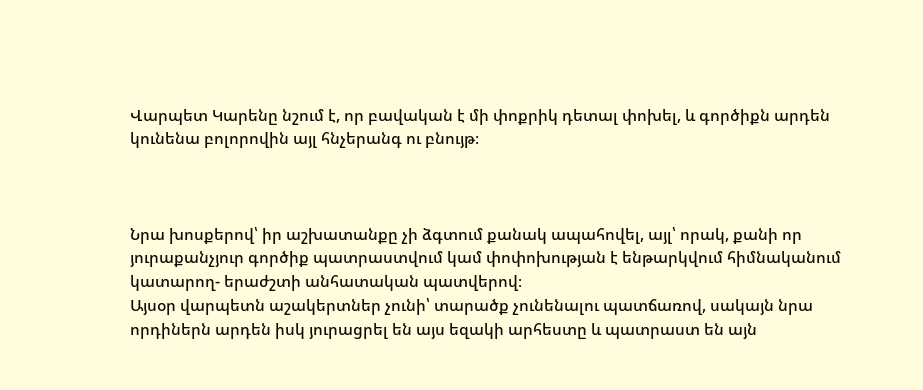Վարպետ Կարենը նշում է, որ բավական է մի փոքրիկ դետալ փոխել, և գործիքն արդեն կունենա բոլորովին այլ հնչերանգ ու բնույթ։



Նրա խոսքերով՝ իր աշխատանքը չի ձգտում քանակ ապահովել, այլ՝ որակ, քանի որ յուրաքանչյուր գործիք պատրաստվում կամ փոփոխության է ենթարկվում հիմնականում կատարող- երաժշտի անհատական պատվերով։
Այսօր վարպետն աշակերտներ չունի՝ տարածք չունենալու պատճառով, սակայն նրա որդիներն արդեն իսկ յուրացրել են այս եզակի արհեստը և պատրաստ են այն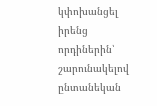կփոխանցել իրենց որդիներին՝ շարունակելով ընտանեկան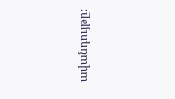ավանդույթը։